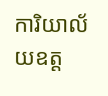ការិយាល័យឧត្ត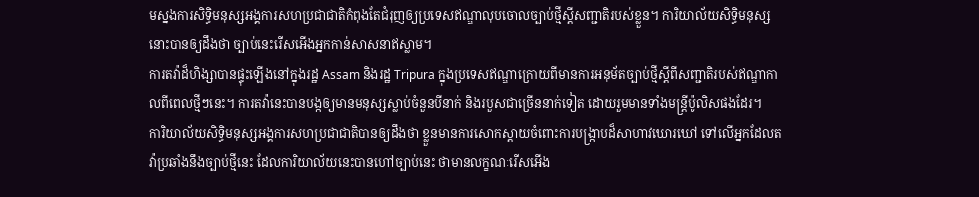មស្នងការសិទ្ធិមនុស្សអង្គការសហប្រជាជាតិកំពុងតែជំរុញឲ្យប្រទេសឥណ្ឌាលុបចោលច្បាប់ថ្មីស្ដីសញ្ជាតិរបស់ខ្លួន។ ការិយាល័យសិទ្ធិមនុស្សនោះបានឲ្យដឹងថា ច្បាប់នេះរើសអើងអ្នកកាន់សាសនាឥស្លាម។
ការតវ៉ាដ៏ហិង្សាបានផ្ទុះឡើងនៅក្នុងរដ្ឋ Assam និងរដ្ឋ Tripura ក្នុងប្រទេសឥណ្ឌាក្រោយពីមានការអនុម័តច្បាប់ថ្មីស្ដីពីសញ្ជាតិរបស់ឥណ្ឌាកាលពីពេលថ្មីៗនេះ។ ការតវ៉ានេះបានបង្កឲ្យមានមនុស្សស្លាប់ចំនួនបីនាក់ និងរបួសជាច្រើននាក់ទៀត ដោយរួមមានទាំងមន្ត្រីប៉ូលិសផងដែរ។
ការិយាល័យសិទ្ធិមនុស្សអង្គការសហប្រជាជាតិបានឲ្យដឹងថា ខ្លួនមានការសោកស្ដាយចំពោះការបង្ក្រាបដ៏សាហាវឃោរឃៅ ទៅលើអ្នកដែលតវ៉ាប្រឆាំងនឹងច្បាប់ថ្មីនេះ ដែលការិយាល័យនេះបានហៅច្បាប់នេះ ថាមានលក្ខណៈរើសអើង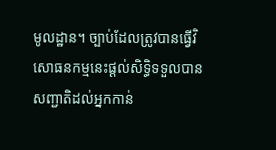មូលដ្ឋាន។ ច្បាប់ដែលត្រូវបានធ្វើវិសោធនកម្មនេះផ្ដល់សិទ្ធិទទួលបានសញ្ជាតិដល់អ្នកកាន់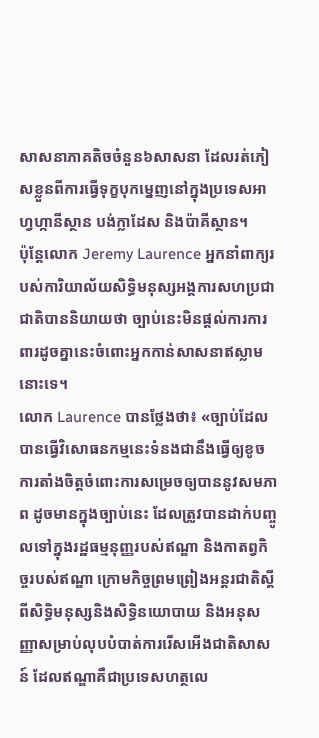សាសនាភាគតិចចំនួន៦សាសនា ដែលរត់ភៀសខ្លួនពីការធ្វើទុក្ខបុកម្នេញនៅក្នុងប្រទេសអាហ្វហ្កានីស្ថាន បង់ក្លាដែស និងប៉ាគីស្ថាន។
ប៉ុន្តែលោក Jeremy Laurence អ្នកនាំពាក្យរបស់ការិយាល័យសិទ្ធិមនុស្សអង្គការសហប្រជាជាតិបាននិយាយថា ច្បាប់នេះមិនផ្ដល់ការការពារដូចគ្នានេះចំពោះអ្នកកាន់សាសនាឥស្លាមនោះទេ។
លោក Laurence បានថ្លែងថា៖ «ច្បាប់ដែលបានធ្វើវិសោធនកម្មនេះទំនងជានឹងធ្វើឲ្យខូចការតាំងចិត្តចំពោះការសម្រេចឲ្យបាននូវសមភាព ដូចមានក្នុងច្បាប់នេះ ដែលត្រូវបានដាក់បញ្ចូលទៅក្នុងរដ្ឋធម្មនុញ្ញរបស់ឥណ្ឌា និងកាតព្វកិច្ចរបស់ឥណ្ឌា ក្រោមកិច្ចព្រមព្រៀងអន្តរជាតិស្ដីពីសិទ្ធិមនុស្សនិងសិទ្ធិនយោបាយ និងអនុសញ្ញាសម្រាប់លុបបំបាត់ការរើសអើងជាតិសាសន៍ ដែលឥណ្ឌាគឺជាប្រទេសហត្ថលេ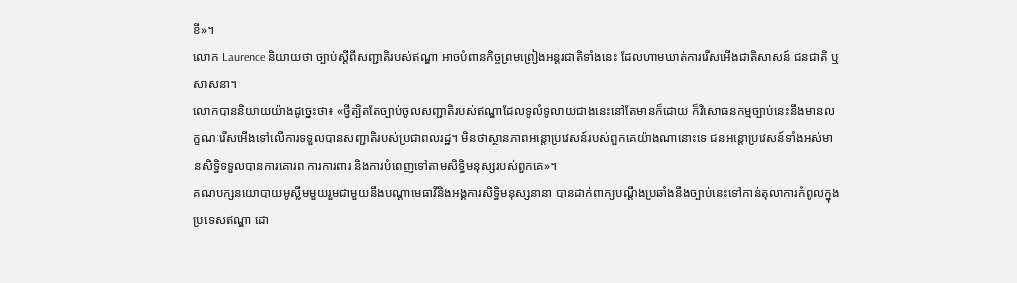ខី»។
លោក Laurence និយាយថា ច្បាប់ស្ដីពីសញ្ជាតិរបស់ឥណ្ឌា អាចបំពានកិច្ចព្រមព្រៀងអន្តរជាតិទាំងនេះ ដែលហាមឃាត់ការរើសអើងជាតិសាសន៍ ជនជាតិ ឬសាសនា។
លោកបាននិយាយយ៉ាងដូច្នេះថា៖ «ថ្វីត្បិតតែច្បាប់ចូលសញ្ជាតិរបស់ឥណ្ឌាដែលទូលំទូលាយជាងនេះនៅតែមានក៏ដោយ ក៏វិសោធនកម្មច្បាប់នេះនឹងមានលក្ខណៈរើសអើងទៅលើការទទួលបានសញ្ជាតិរបស់ប្រជាពលរដ្ឋ។ មិនថាស្ថានភាពអន្តោប្រវេសន៍របស់ពួកគេយ៉ាងណានោះទេ ជនអន្តោប្រវេសន៍ទាំងអស់មានសិទ្ធិទទួលបានការគោរព ការការពារ និងការបំពេញទៅតាមសិទ្ធិមនុស្សរបស់ពួកគេ»។
គណបក្សនយោបាយមូស្លីមមួយរួមជាមួយនឹងបណ្ដាមេធាវីនិងអង្គការសិទ្ធិមនុស្សនានា បានដាក់ពាក្យបណ្ដឹងប្រឆាំងនឹងច្បាប់នេះទៅកាន់តុលាការកំពូលក្នុងប្រទេសឥណ្ឌា ដោ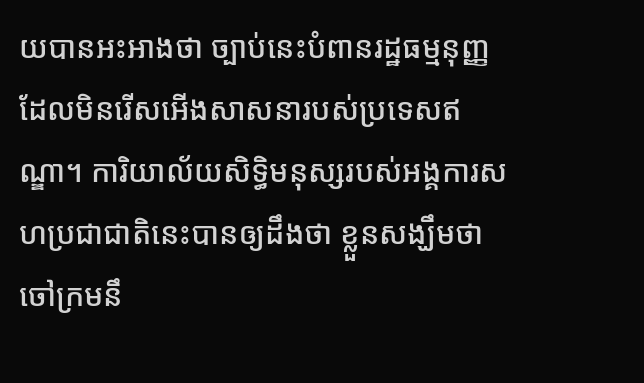យបានអះអាងថា ច្បាប់នេះបំពានរដ្ឋធម្មនុញ្ញដែលមិនរើសអើងសាសនារបស់ប្រទេសឥណ្ឌា។ ការិយាល័យសិទ្ធិមនុស្សរបស់អង្គការសហប្រជាជាតិនេះបានឲ្យដឹងថា ខ្លួនសង្ឃឹមថា ចៅក្រមនឹ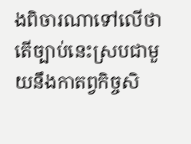ងពិចារណាទៅលើថាតើច្បាប់នេះស្របជាមួយនឹងកាតព្វកិច្ចសិ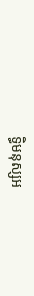ទ្ធិមនុស្សអ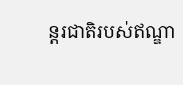ន្តរជាតិរបស់ឥណ្ឌា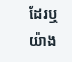ដែរឬយ៉ាង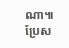ណា៕
ប្រែស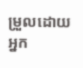ម្រួលដោយអ្នក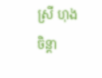ស្រី ហុង ចិន្ដា